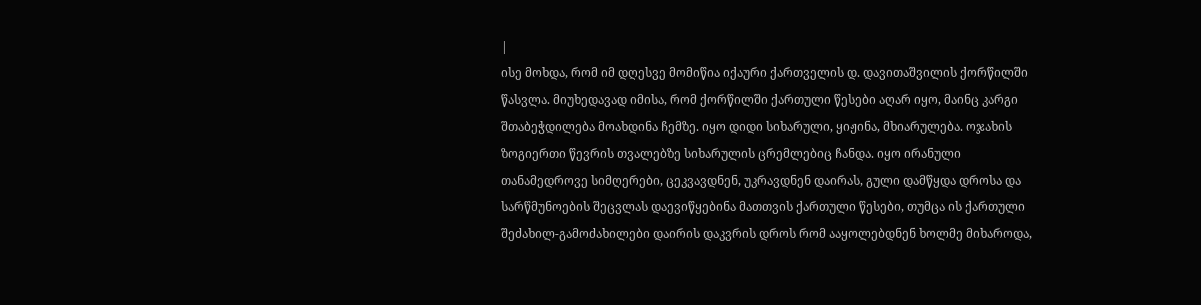|
ისე მოხდა, რომ იმ დღესვე მომიწია იქაური ქართველის დ. დავითაშვილის ქორწილში წასვლა. მიუხედავად იმისა, რომ ქორწილში ქართული წესები აღარ იყო, მაინც კარგი შთაბეჭდილება მოახდინა ჩემზე. იყო დიდი სიხარული, ყიჟინა, მხიარულება. ოჯახის ზოგიერთი წევრის თვალებზე სიხარულის ცრემლებიც ჩანდა. იყო ირანული თანამედროვე სიმღერები, ცეკვავდნენ, უკრავდნენ დაირას, გული დამწყდა დროსა და სარწმუნოების შეცვლას დაევიწყებინა მათთვის ქართული წესები, თუმცა ის ქართული შეძახილ-გამოძახილები დაირის დაკვრის დროს რომ ააყოლებდნენ ხოლმე მიხაროდა,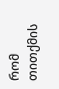რომ თითქმის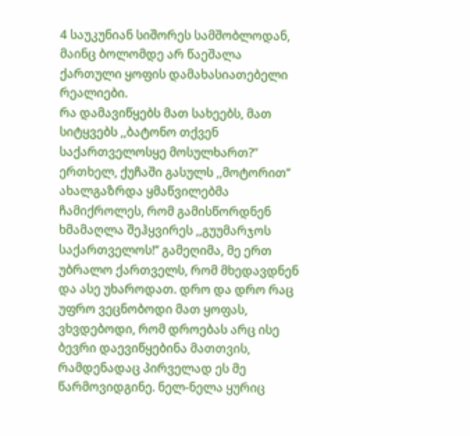4 საუკუნიან სიშორეს სამშობლოდან, მაინც ბოლომდე არ წაეშალა ქართული ყოფის დამახასიათებელი რეალიები.
რა დამავიწყებს მათ სახეებს, მათ სიტყვებს ,,ბატონო თქვენ საქართველოსყე მოსულხართ?” ერთხელ, ქუჩაში გასულს ,,მოტორით’’ ახალგაზრდა ყმაწვილებმა ჩამიქროლეს, რომ გამისწორდნენ ხმამაღლა შეჰყვირეს ,,გუუმარჯოს საქართველოს!’’ გამეღიმა, მე ერთ უბრალო ქართველს, რომ მხედავდნენ და ასე უხაროდათ. დრო და დრო რაც უფრო ვეცნობოდი მათ ყოფას, ვხვდებოდი, რომ დროებას არც ისე ბევრი დაევიწყებინა მათთვის, რამდენადაც პირველად ეს მე წარმოვიდგინე. ნელ-ნელა ყურიც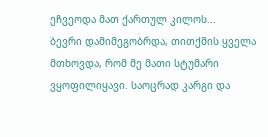ეჩვეოდა მათ ქართულ კილოს...
ბევრი დამიმეგობრდა, თითქმის ყველა მთხოვდა, რომ მე მათი სტუმარი ვყოფილიყავი. საოცრად კარგი და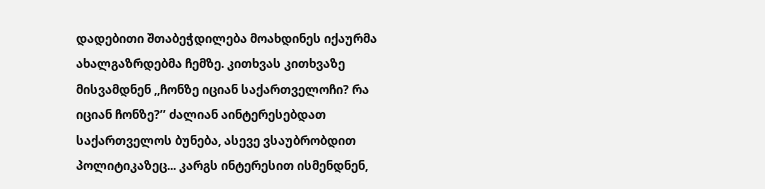დადებითი შთაბეჭდილება მოახდინეს იქაურმა ახალგაზრდებმა ჩემზე. კითხვას კითხვაზე მისვამდნენ ,,ჩონზე იციან საქართველოჩი? რა იციან ჩონზე?’’ ძალიან აინტერესებდათ საქართველოს ბუნება, ასევე ვსაუბრობდით პოლიტიკაზეც... კარგს ინტერესით ისმენდნენ,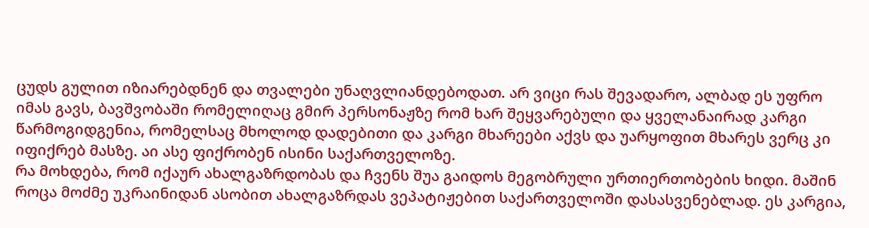ცუდს გულით იზიარებდნენ და თვალები უნაღვლიანდებოდათ. არ ვიცი რას შევადარო, ალბად ეს უფრო იმას გავს, ბავშვობაში რომელიღაც გმირ პერსონაჟზე რომ ხარ შეყვარებული და ყველანაირად კარგი წარმოგიდგენია, რომელსაც მხოლოდ დადებითი და კარგი მხარეები აქვს და უარყოფით მხარეს ვერც კი იფიქრებ მასზე. აი ასე ფიქრობენ ისინი საქართველოზე.
რა მოხდება, რომ იქაურ ახალგაზრდობას და ჩვენს შუა გაიდოს მეგობრული ურთიერთობების ხიდი. მაშინ როცა მოძმე უკრაინიდან ასობით ახალგაზრდას ვეპატიჟებით საქართველოში დასასვენებლად. ეს კარგია,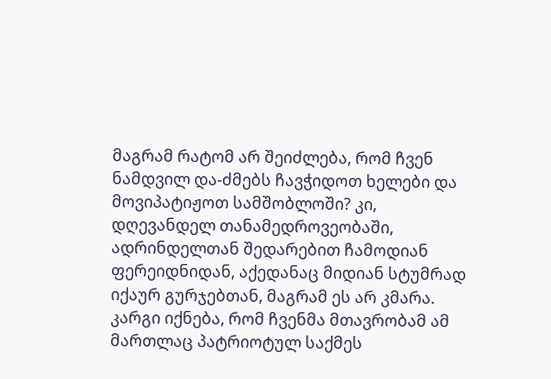მაგრამ რატომ არ შეიძლება, რომ ჩვენ ნამდვილ და-ძმებს ჩავჭიდოთ ხელები და მოვიპატიჟოთ სამშობლოში? კი, დღევანდელ თანამედროვეობაში, ადრინდელთან შედარებით ჩამოდიან ფერეიდნიდან, აქედანაც მიდიან სტუმრად იქაურ გურჯებთან, მაგრამ ეს არ კმარა. კარგი იქნება, რომ ჩვენმა მთავრობამ ამ მართლაც პატრიოტულ საქმეს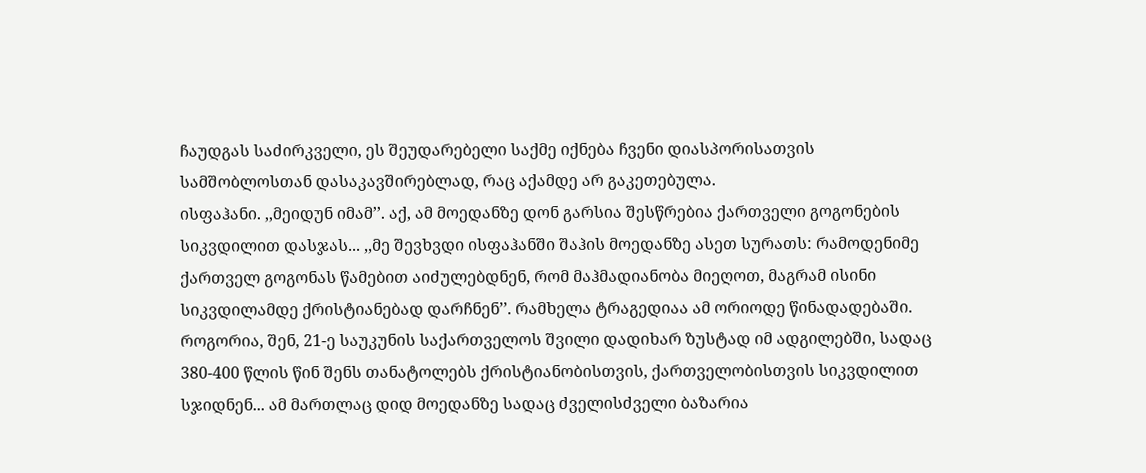ჩაუდგას საძირკველი, ეს შეუდარებელი საქმე იქნება ჩვენი დიასპორისათვის სამშობლოსთან დასაკავშირებლად, რაც აქამდე არ გაკეთებულა.
ისფაჰანი. ,,მეიდუნ იმამ’’. აქ, ამ მოედანზე დონ გარსია შესწრებია ქართველი გოგონების სიკვდილით დასჯას... ,,მე შევხვდი ისფაჰანში შაჰის მოედანზე ასეთ სურათს: რამოდენიმე ქართველ გოგონას წამებით აიძულებდნენ, რომ მაჰმადიანობა მიეღოთ, მაგრამ ისინი სიკვდილამდე ქრისტიანებად დარჩნენ’’. რამხელა ტრაგედიაა ამ ორიოდე წინადადებაში. როგორია, შენ, 21-ე საუკუნის საქართველოს შვილი დადიხარ ზუსტად იმ ადგილებში, სადაც 380-400 წლის წინ შენს თანატოლებს ქრისტიანობისთვის, ქართველობისთვის სიკვდილით სჯიდნენ... ამ მართლაც დიდ მოედანზე სადაც ძველისძველი ბაზარია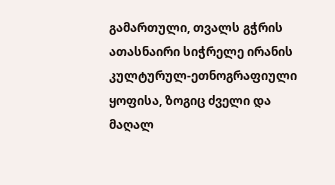გამართული, თვალს გჭრის ათასნაირი სიჭრელე ირანის კულტურულ-ეთნოგრაფიული ყოფისა, ზოგიც ძველი და მაღალ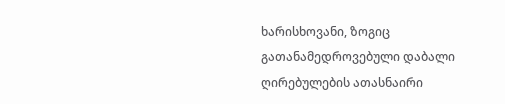ხარისხოვანი, ზოგიც გათანამედროვებული დაბალი ღირებულების ათასნაირი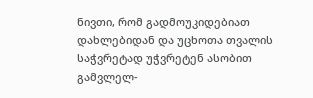ნივთი, რომ გადმოუკიდებიათ დახლებიდან და უცხოთა თვალის საჭვრეტად უჭვრეტენ ასობით გამვლელ-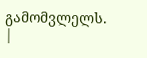გამომვლელს.
|